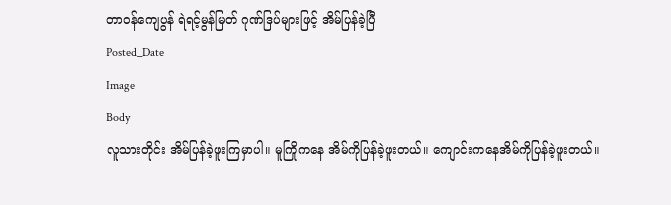တာဝန်ကျေပွန် ရဲရင့်မွန်မြတ် ဂုဏ်ဒြပ်များဖြင့် အိမ်ပြန်ခဲ့ပြီ
Posted_Date
Image
Body
လူသားတိုင်း အိမ်ပြန်ခဲ့ဖူးကြမှာပါ။ မူကြိုကနေ အိမ်ကိုပြန်ခဲ့ဖူးတယ်။ ကျောင်းကနေအိမ်ကိုပြန်ခဲ့ဖူးတယ်။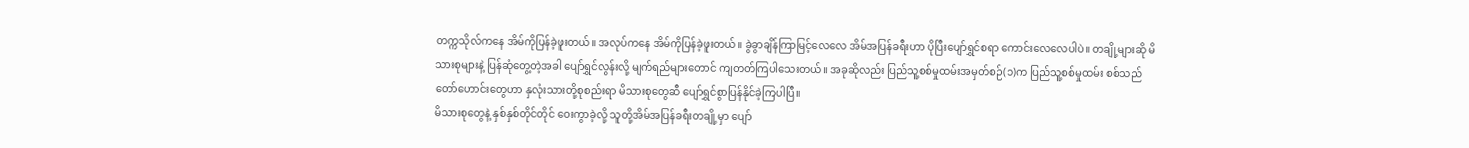တက္ကသိုလ်ကနေ အိမ်ကိုပြန်ခဲ့ဖူးတယ်။ အလုပ်ကနေ အိမ်ကိုပြန်ခဲ့ဖူးတယ်။ ခွဲခွာချိန်ကြာမြင့်လေလေ အိမ်အပြန်ခရီးဟာ ပိုပြီးပျော်ရွှင်စရာ ကောင်းလေလေပါပဲ။ တချို့များဆို မိသားစုများနဲ့ ပြန်ဆုံတွေ့တဲ့အခါ ပျော်ရွှင်လွန်းလို့ မျက်ရည်များတောင် ကျတတ်ကြပါသေးတယ်။ အခုဆိုလည်း ပြည်သူ့စစ်မှုထမ်းအမှတ်စဉ်(၁)က ပြည်သူ့စစ်မှုထမ်း စစ်သည်တော်ဟောင်းတွေဟာ နှလုံးသားတို့စုစည်းရာ မိသားစုတွေဆီ ပျော်ရွှင်စွာပြန်နိုင်ခဲ့ကြပါပြီ။
မိသားစုတွေနဲ့ နှစ်နှစ်တိုင်တိုင် ဝေးကွာခဲ့လို့ သူတို့အိမ်အပြန်ခရီးတချို့မှာ ပျော်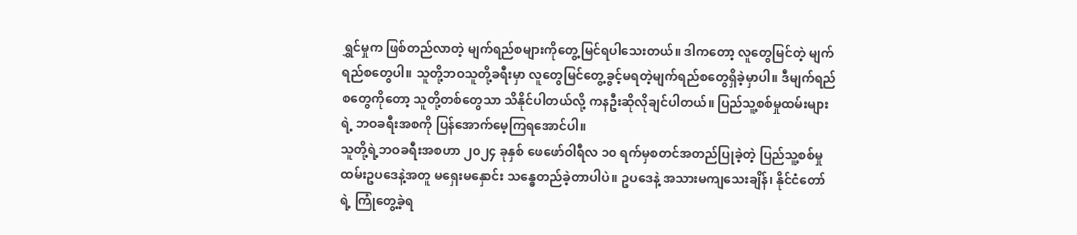ရွှင်မှုက ဖြစ်တည်လာတဲ့ မျက်ရည်စများကိုတွေ့မြင်ရပါသေးတယ်။ ဒါကတော့ လူတွေမြင်တဲ့ မျက်ရည်စတွေပါ။ သူတို့ဘဝသူတို့ခရီးမှာ လူတွေမြင်တွေ့ခွင့်မရတဲ့မျက်ရည်စတွေရှိခဲ့မှာပါ။ ဒီမျက်ရည်စတွေကိုတော့ သူတို့တစ်တွေသာ သိနိုင်ပါတယ်လို့ ကနဦးဆိုလိုချင်ပါတယ်။ ပြည်သူ့စစ်မှုထမ်းများရဲ့ ဘဝခရီးအစကို ပြန်အောက်မေ့ကြရအောင်ပါ။
သူတို့ရဲ့ဘဝခရီးအစဟာ ၂၀၂၄ ခုနှစ် ဖေဖော်ဝါရီလ ၁၀ ရက်မှစတင်အတည်ပြုခဲ့တဲ့ ပြည်သူ့စစ်မှုထမ်းဥပဒေနဲ့အတူ မရှေးမနှောင်း သန္ဓေတည်ခဲ့တာပါပဲ။ ဥပဒေနဲ့ အသားမကျသေးချိန်၊ နိုင်ငံတော်ရဲ့ ကြုံတွေ့ခဲ့ရ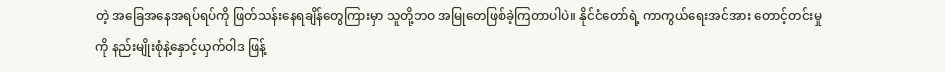တဲ့ အခြေအနေအရပ်ရပ်ကို ဖြတ်သန်းနေရချိန်တွေကြားမှာ သူတို့ဘဝ အမြုတေဖြစ်ခဲ့ကြတာပါပဲ။ နိုင်ငံတော်ရဲ့ ကာကွယ်ရေးအင်အား တောင့်တင်းမှုကို နည်းမျိုးစုံနဲ့နှောင့်ယှက်ဝါဒ ဖြန့်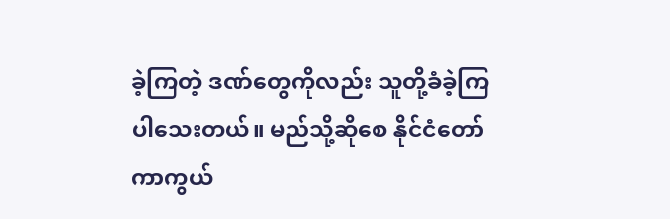ခဲ့ကြတဲ့ ဒဏ်တွေကိုလည်း သူတို့ခံခဲ့ကြပါသေးတယ်။ မည်သို့ဆိုစေ နိုင်ငံတော်ကာကွယ်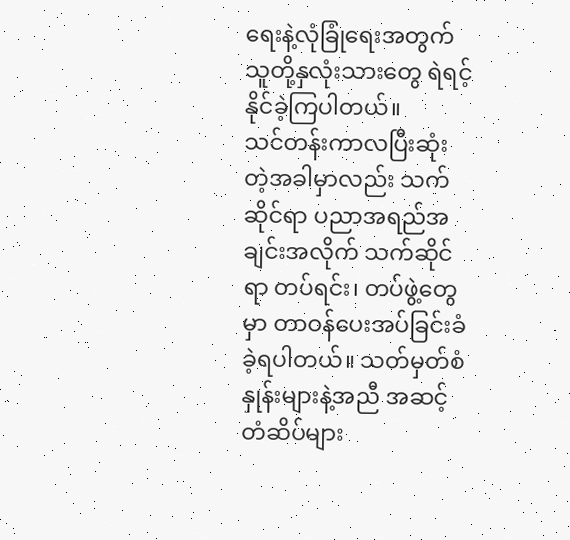ရေးနဲ့လုံခြုံရေးအတွက် သူတို့နှလုံးသားတွေ ရဲရင့်နိုင်ခဲ့ကြပါတယ်။
သင်တန်းကာလပြီးဆုံးတဲ့အခါမှာလည်း သက်ဆိုင်ရာ ပညာအရည်အချင်းအလိုက် သက်ဆိုင်ရာ တပ်ရင်း၊ တပ်ဖွဲ့တွေမှာ တာဝန်ပေးအပ်ခြင်းခံခဲ့ရပါတယ်။ သတ်မှတ်စံနှုန်းများနဲ့အညီ အဆင့်တံဆိပ်များ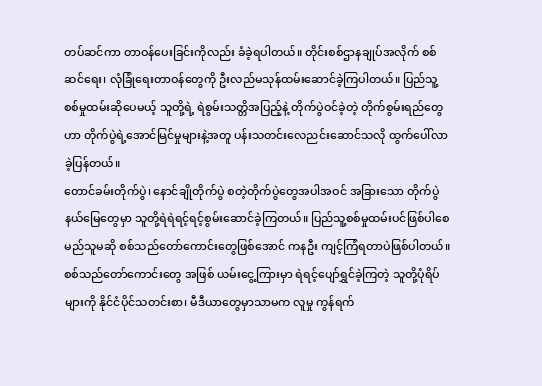တပ်ဆင်ကာ တာဝန်ပေးခြင်းကိုလည်း ခံခဲ့ရပါတယ်။ တိုင်းစစ်ဌာနချုပ်အလိုက် စစ်ဆင်ရေး၊ လုံခြုံရေးတာဝန်တွေကို ဦးလည်မသုန်ထမ်းဆောင်ခဲ့ကြပါတယ်။ ပြည်သူ့စစ်မှုထမ်းဆိုပေမယ့် သူတို့ရဲ့ ရဲစွမ်းသတ္တိအပြည့်နဲ့ တိုက်ပွဲဝင်ခဲ့တဲ့ တိုက်စွမ်းရည်တွေဟာ တိုက်ပွဲရဲ့အောင်မြင်မှုများနဲ့အတူ ပန်းသတင်းလေညင်းဆောင်သလို ထွက်ပေါ်လာခဲ့ပြန်တယ်။
တောင်ခမ်းတိုက်ပွဲ၊ နောင်ချိုတိုက်ပွဲ စတဲ့တိုက်ပွဲတွေအပါအဝင် အခြားသော တိုက်ပွဲနယ်မြေတွေမှာ သူတို့ရဲရဲရင့်ရင့်စွမ်းဆောင်ခဲ့ကြတယ်။ ပြည်သူ့စစ်မှုထမ်းပင်ဖြစ်ပါစေ မည်သူမဆို စစ်သည်တော်ကောင်းတွေဖြစ်အောင် ကနဦး ကျင့်ကြံရတာပဲဖြစ်ပါတယ်။ စစ်သည်တော်ကောင်းတွေ အဖြစ် ယမ်းငွေ့ကြားမှာ ရဲရင့်ပျော်ရွှင်ခဲ့ကြတဲ့ သူတို့ပုံရိပ်များကို နိုင်ငံပိုင်သတင်းစာ၊ မီဒီယာတွေမှာသာမက လူမှု ကွန်ရက်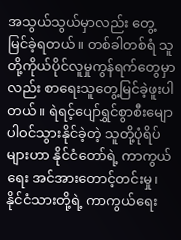အသွယ်သွယ်မှာလည်း တွေ့မြင်ခဲ့ရတယ်။ တစ်ခါတစ်ရံ သူတို့ကိုယ်ပိုင်လူမှုကွန်ရက်တွေမှာလည်း စာရေးသူတွေ့မြင်ခဲ့ဖူးပါတယ်။ ရဲရင့်ပျော်ရွှင်စွာစီးမျော ပါဝင်သွားနိုင်ခဲ့တဲ့ သူတို့ပုံရိပ်များဟာ နိုင်ငံတော်ရဲ့ ကာကွယ်ရေး အင်အားတောင့်တင်းမှု၊ နိုင်ငံသားတို့ရဲ့ ကာကွယ်ရေး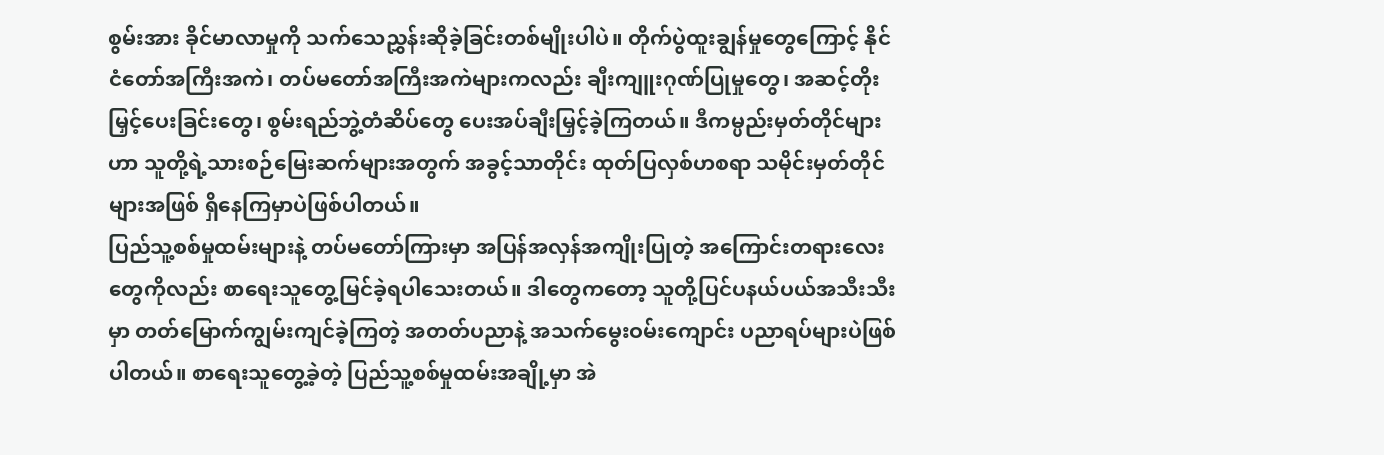စွမ်းအား ခိုင်မာလာမှုကို သက်သေညွှန်းဆိုခဲ့ခြင်းတစ်မျိုးပါပဲ။ တိုက်ပွဲထူးချွန်မှုတွေကြောင့် နိုင်ငံတော်အကြီးအကဲ၊ တပ်မတော်အကြီးအကဲများကလည်း ချီးကျူးဂုဏ်ပြုမှုတွေ၊ အဆင့်တိုးမြှင့်ပေးခြင်းတွေ၊ စွမ်းရည်ဘွဲ့တံဆိပ်တွေ ပေးအပ်ချီးမြှင့်ခဲ့ကြတယ်။ ဒီကမ္ပည်းမှတ်တိုင်များဟာ သူတို့ရဲ့သားစဉ်မြေးဆက်များအတွက် အခွင့်သာတိုင်း ထုတ်ပြလှစ်ဟစရာ သမိုင်းမှတ်တိုင်များအဖြစ် ရှိနေကြမှာပဲဖြစ်ပါတယ်။
ပြည်သူ့စစ်မှုထမ်းများနဲ့ တပ်မတော်ကြားမှာ အပြန်အလှန်အကျိုးပြုတဲ့ အကြောင်းတရားလေးတွေကိုလည်း စာရေးသူတွေ့မြင်ခဲ့ရပါသေးတယ်။ ဒါတွေကတော့ သူတို့ပြင်ပနယ်ပယ်အသီးသီးမှာ တတ်မြောက်ကျွမ်းကျင်ခဲ့ကြတဲ့ အတတ်ပညာနဲ့ အသက်မွေးဝမ်းကျောင်း ပညာရပ်များပဲဖြစ်ပါတယ်။ စာရေးသူတွေ့ခဲ့တဲ့ ပြည်သူ့စစ်မှုထမ်းအချို့မှာ အဲ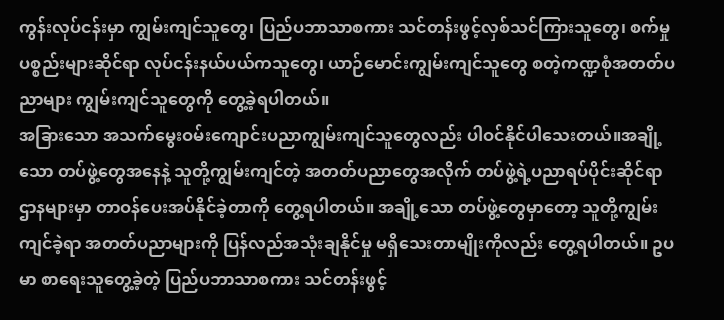ကွန်းလုပ်ငန်းမှာ ကျွမ်းကျင်သူတွေ၊ ပြည်ပဘာသာစကား သင်တန်းဖွင့်လှစ်သင်ကြားသူတွေ၊ စက်မှုပစ္စည်းများဆိုင်ရာ လုပ်ငန်းနယ်ပယ်ကသူတွေ၊ ယာဉ်မောင်းကျွမ်းကျင်သူတွေ စတဲ့ကဏ္ဍစုံအတတ်ပညာများ ကျွမ်းကျင်သူတွေကို တွေ့ခဲ့ရပါတယ်။
အခြားသော အသက်မွေးဝမ်းကျောင်းပညာကျွမ်းကျင်သူတွေလည်း ပါဝင်နိုင်ပါသေးတယ်။အချို့သော တပ်ဖွဲ့တွေအနေနဲ့ သူတို့ကျွမ်းကျင်တဲ့ အတတ်ပညာတွေအလိုက် တပ်ဖွဲ့ရဲ့ပညာရပ်ပိုင်းဆိုင်ရာ ဌာနများမှာ တာဝန်ပေးအပ်နိုင်ခဲ့တာကို တွေ့ရပါတယ်။ အချို့သော တပ်ဖွဲ့တွေမှာတော့ သူတို့ကျွမ်းကျင်ခဲ့ရာ အတတ်ပညာများကို ပြန်လည်အသုံးချနိုင်မှု မရှိသေးတာမျိုးကိုလည်း တွေ့ရပါတယ်။ ဥပမာ စာရေးသူတွေ့ခဲ့တဲ့ ပြည်ပဘာသာစကား သင်တန်းဖွင့်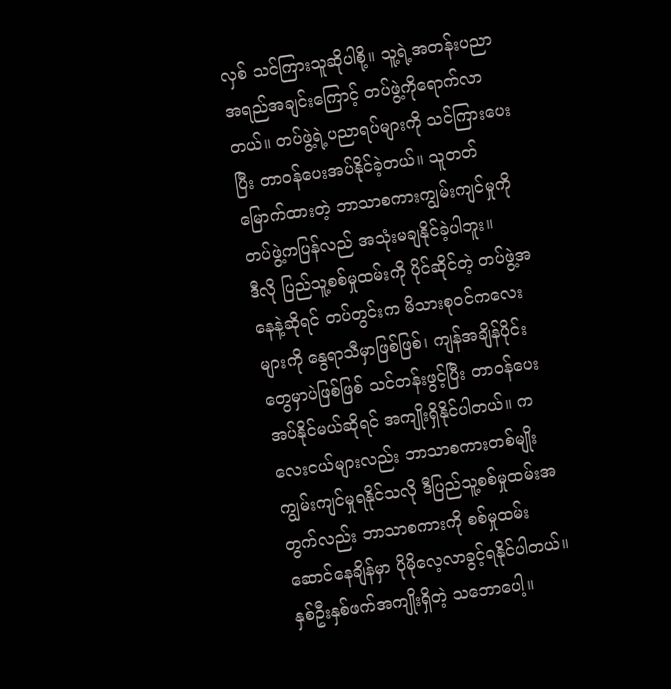လှစ် သင်ကြားသူဆိုပါစို့။ သူ့ရဲ့အတန်းပညာ အရည်အချင်းကြောင့် တပ်ဖွဲ့ကိုရောက်လာတယ်။ တပ်ဖွဲ့ရဲ့ပညာရပ်များကို သင်ကြားပေးပြီး တာဝန်ပေးအပ်နိုင်ခဲ့တယ်။ သူတတ်မြောက်ထားတဲ့ ဘာသာစကားကျွမ်းကျင်မှုကို တပ်ဖွဲ့ကပြန်လည် အသုံးမချနိုင်ခဲ့ပါဘူး။
ဒီလို ပြည်သူ့စစ်မှုထမ်းကို ပိုင်ဆိုင်တဲ့ တပ်ဖွဲ့အနေနဲ့ဆိုရင် တပ်တွင်းက မိသားစုဝင်ကလေးများကို နွေရာသီမှာဖြစ်ဖြစ်၊ ကျန်အချိန်ပိုင်းတွေမှာပဲဖြစ်ဖြစ် သင်တန်းဖွင့်ပြီး တာဝန်ပေးအပ်နိုင်မယ်ဆိုရင် အကျိုးရှိနိုင်ပါတယ်။ ကလေးငယ်များလည်း ဘာသာစကားတစ်မျိုး ကျွမ်းကျင်မှုရနိုင်သလို ဒီပြည်သူ့စစ်မှုထမ်းအတွက်လည်း ဘာသာစကားကို စစ်မှုထမ်းဆောင်နေချိန်မှာ ပိုမိုလေ့လာခွင့်ရနိုင်ပါတယ်။
နှစ်ဦးနှစ်ဖက်အကျိုးရှိတဲ့ သဘောပေါ့။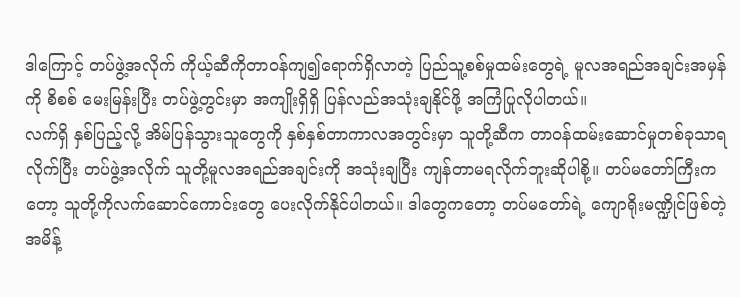ဒါကြောင့် တပ်ဖွဲ့အလိုက် ကိုယ့်ဆီကိုတာဝန်ကျ၍ရောက်ရှိလာတဲ့ ပြည်သူ့စစ်မှုထမ်းတွေရဲ့ မူလအရည်အချင်းအမှန်ကို စိစစ် မေးမြန်းပြီး တပ်ဖွဲ့တွင်းမှာ အကျိုးရှိရှိ ပြန်လည်အသုံးချနိုင်ဖို့ အကြံပြုလိုပါတယ်။
လက်ရှိ နှစ်ပြည့်လို့ အိမ်ပြန်သွားသူတွေကို နှစ်နှစ်တာကာလအတွင်းမှာ သူတို့ဆီက တာဝန်ထမ်းဆောင်မှုတစ်ခုသာရလိုက်ပြီး တပ်ဖွဲ့အလိုက် သူတို့မူလအရည်အချင်းကို အသုံးချပြီး ကျန်တာမရလိုက်ဘူးဆိုပါစို့။ တပ်မတော်ကြီးကတော့ သူတို့ကိုလက်ဆောင်ကောင်းတွေ ပေးလိုက်နိုင်ပါတယ်။ ဒါတွေကတော့ တပ်မတော်ရဲ့ ကျောရိုးမဏ္ဍိုင်ဖြစ်တဲ့ အမိန့်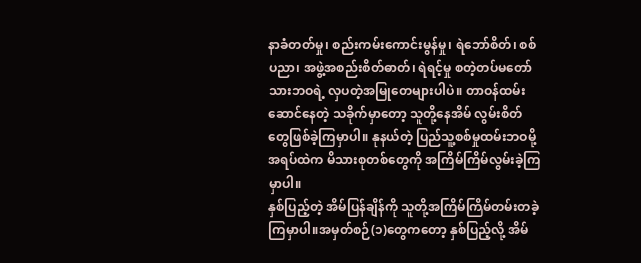နာခံတတ်မှု၊ စည်းကမ်းကောင်းမွန်မှု၊ ရဲဘော်စိတ်၊ စစ်ပညာ၊ အဖွဲ့အစည်းစိတ်ဓာတ်၊ ရဲရင့်မှု စတဲ့တပ်မတော်သားဘဝရဲ့ လှပတဲ့အမြုတေများပါပဲ။ တာဝန်ထမ်းဆောင်နေတဲ့ သခိုက်မှာတော့ သူတို့နေအိမ် လွမ်းစိတ်တွေဖြစ်ခဲ့ကြမှာပါ။ နုနယ်တဲ့ ပြည်သူ့စစ်မှုထမ်းဘဝမို့ အရပ်ထဲက မိသားစုတစ်တွေကို အကြိမ်ကြိမ်လွမ်းခဲ့ကြမှာပါ။
နှစ်ပြည့်တဲ့ အိမ်ပြန်ချိန်ကို သူတို့အကြိမ်ကြိမ်တမ်းတခဲ့ကြမှာပါ။အမှတ်စဉ်(၁)တွေကတော့ နှစ်ပြည့်လို့ အိမ်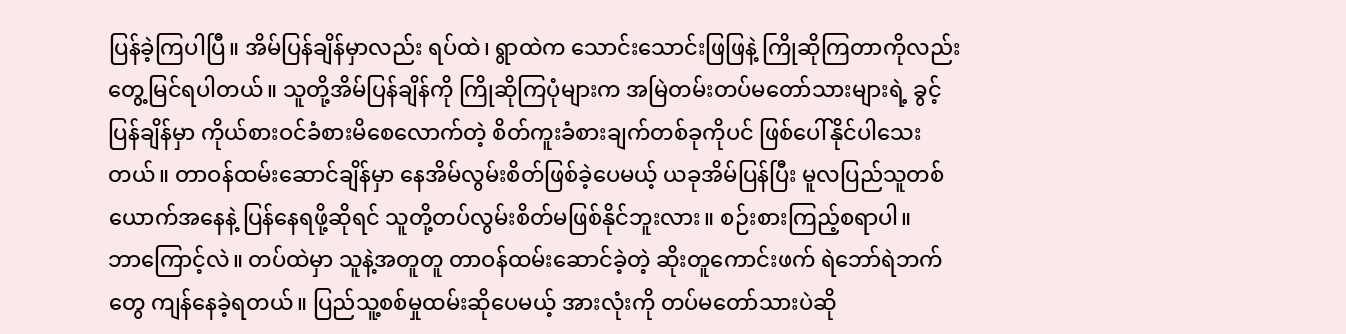ပြန်ခဲ့ကြပါပြီ။ အိမ်ပြန်ချိန်မှာလည်း ရပ်ထဲ၊ ရွာထဲက သောင်းသောင်းဖြဖြနဲ့ ကြိုဆိုကြတာကိုလည်း တွေ့မြင်ရပါတယ်။ သူတို့အိမ်ပြန်ချိန်ကို ကြိုဆိုကြပုံများက အမြဲတမ်းတပ်မတော်သားများရဲ့ ခွင့်ပြန်ချိန်မှာ ကိုယ်စားဝင်ခံစားမိစေလောက်တဲ့ စိတ်ကူးခံစားချက်တစ်ခုကိုပင် ဖြစ်ပေါ်နိုင်ပါသေးတယ်။ တာဝန်ထမ်းဆောင်ချိန်မှာ နေအိမ်လွမ်းစိတ်ဖြစ်ခဲ့ပေမယ့် ယခုအိမ်ပြန်ပြီး မူလပြည်သူတစ်ယောက်အနေနဲ့ ပြန်နေရဖို့ဆိုရင် သူတို့တပ်လွမ်းစိတ်မဖြစ်နိုင်ဘူးလား။ စဉ်းစားကြည့်စရာပါ။
ဘာကြောင့်လဲ။ တပ်ထဲမှာ သူနဲ့အတူတူ တာဝန်ထမ်းဆောင်ခဲ့တဲ့ ဆိုးတူကောင်းဖက် ရဲဘော်ရဲဘက်တွေ ကျန်နေခဲ့ရတယ်။ ပြည်သူ့စစ်မှုထမ်းဆိုပေမယ့် အားလုံးကို တပ်မတော်သားပဲဆို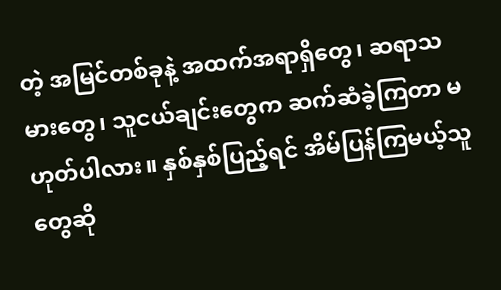တဲ့ အမြင်တစ်ခုနဲ့ အထက်အရာရှိတွေ၊ ဆရာသမားတွေ၊ သူငယ်ချင်းတွေက ဆက်ဆံခဲ့ကြတာ မဟုတ်ပါလား။ နှစ်နှစ်ပြည့်ရင် အိမ်ပြန်ကြမယ့်သူတွေဆို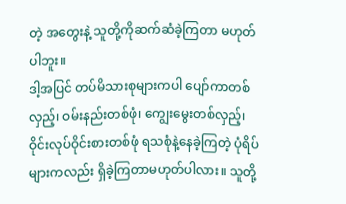တဲ့ အတွေးနဲ့ သူတို့ကိုဆက်ဆံခဲ့ကြတာ မဟုတ်ပါဘူး။
ဒါ့အပြင် တပ်မိသားစုများကပါ ပျော်ကာတစ်လှည့်၊ ဝမ်းနည်းတစ်ဖုံ၊ ကျွေးမွေးတစ်လှည့်၊ ဝိုင်းလုပ်ဝိုင်းစားတစ်ဖုံ ရသစုံနဲ့နေခဲ့ကြတဲ့ ပုံရိပ်များကလည်း ရှိခဲ့ကြတာမဟုတ်ပါလား။ သူတို့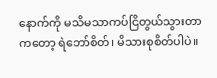နောက်ကို မသိမသာကပ်ငြိတွယ်သွားတာကတော့ ရဲဘော်စိတ်၊ မိသားစုစိတ်ပါပဲ။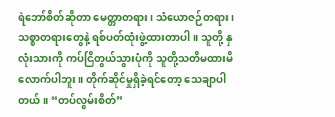ရဲဘော်စိတ်ဆိုတာ မေတ္တာတရား၊ သံယောဇဉ်တရား၊ သစ္စာတရားတွေနဲ့ ရစ်ပတ်ထုံးဖွဲ့ထားတာပါ။ သူတို့ နှလုံးသားကို ကပ်ငြိတွယ်သွားပုံကို သူတို့သတိမထားမိလောက်ပါဘူး။ တိုက်ဆိုင်မှုရှိခဲ့ရင်တော့ သေချာပါတယ်။ “တပ်လွမ်းစိတ်”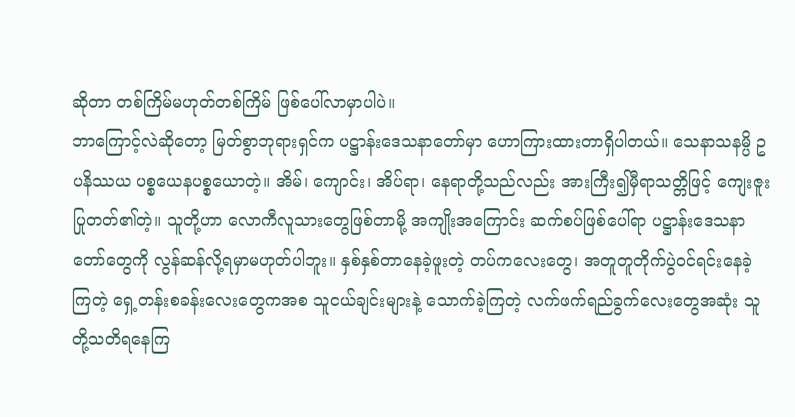ဆိုတာ တစ်ကြိမ်မဟုတ်တစ်ကြိမ် ဖြစ်ပေါ်လာမှာပါပဲ။
ဘာကြောင့်လဲဆိုတော့ မြတ်စွာဘုရားရှင်က ပဋ္ဌာန်းဒေသနာတော်မှာ ဟောကြားထားတာရှိပါတယ်။ သေနာသနမ္ပိ ဥပနိဿယ ပစ္စယေနပစ္စယောတဲ့။ အိမ်၊ ကျောင်း၊ အိပ်ရာ၊ နေရာတို့သည်လည်း အားကြီး၍မှီရာသတ္တိဖြင့် ကျေးဇူးပြုတတ်၏တဲ့။ သူတို့ဟာ လောကီလူသားတွေဖြစ်တာမို့ အကျိုးအကြောင်း ဆက်စပ်ဖြစ်ပေါ်ရာ ပဋ္ဌာန်းဒေသနာတော်တွေကို လွန်ဆန်လို့ရမှာမဟုတ်ပါဘူး။ နှစ်နှစ်တာနေခဲ့ဖူးတဲ့ တပ်ကလေးတွေ၊ အတူတူတိုက်ပွဲဝင်ရင်းနေခဲ့ကြတဲ့ ရှေ့တန်းစခန်းလေးတွေကအစ သူငယ်ချင်းများနဲ့ သောက်ခဲ့ကြတဲ့ လက်ဖက်ရည်ခွက်လေးတွေအဆုံး သူတို့သတိရနေကြ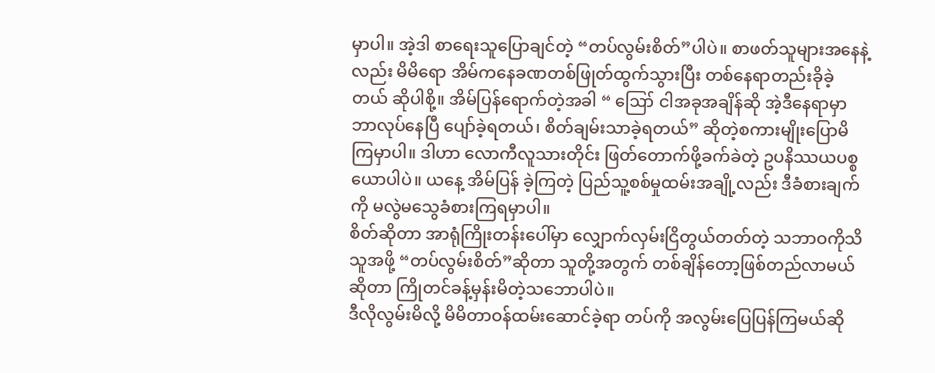မှာပါ။ အဲ့ဒါ စာရေးသူပြောချင်တဲ့ “တပ်လွမ်းစိတ်”ပါပဲ။ စာဖတ်သူများအနေနဲ့လည်း မိမိရော အိမ်ကနေခဏတစ်ဖြုတ်ထွက်သွားပြီး တစ်နေရာတည်းခိုခဲ့တယ် ဆိုပါစို့။ အိမ်ပြန်ရောက်တဲ့အခါ “ ဪ ငါအခုအချိန်ဆို အဲ့ဒီနေရာမှာ ဘာလုပ်နေပြီ ပျော်ခဲ့ရတယ်၊ စိတ်ချမ်းသာခဲ့ရတယ်” ဆိုတဲ့စကားမျိုးပြောမိကြမှာပါ။ ဒါဟာ လောကီလူသားတိုင်း ဖြတ်တောက်ဖို့ခက်ခဲတဲ့ ဥပနိဿယပစ္စယောပါပဲ။ ယနေ့ အိမ်ပြန် ခဲ့ကြတဲ့ ပြည်သူ့စစ်မှုထမ်းအချို့လည်း ဒီခံစားချက်ကို မလွဲမသွေခံစားကြရမှာပါ။
စိတ်ဆိုတာ အာရုံကြိုးတန်းပေါ်မှာ လျှောက်လှမ်းငြိတွယ်တတ်တဲ့ သဘာဝကိုသိသူအဖို့ “တပ်လွမ်းစိတ်”ဆိုတာ သူတို့အတွက် တစ်ချိန်တော့ဖြစ်တည်လာမယ်ဆိုတာ ကြိုတင်ခန့်မှန်းမိတဲ့သဘောပါပဲ။
ဒီလိုလွမ်းမိလို့ မိမိတာဝန်ထမ်းဆောင်ခဲ့ရာ တပ်ကို အလွမ်းပြေပြန်ကြမယ်ဆို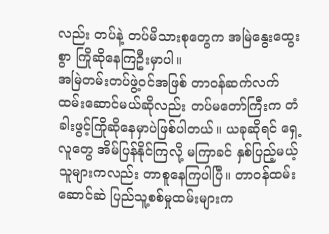လည်း တပ်နဲ့ တပ်မိသားစုတွေက အမြဲနွေးထွေးစွာ ကြိုဆိုနေကြဦးမှာပါ။
အမြဲတမ်းတပ်ဖွဲ့ဝင်အဖြစ် တာဝန်ဆက်လက် ထမ်းဆောင်မယ်ဆိုလည်း တပ်မတော်ကြီးက တံခါးဖွင့်ကြိုဆိုနေမှာပဲဖြစ်ပါတယ်။ ယခုဆိုရင် ရှေ့လူတွေ အိမ်ပြန်နိုင်ကြလို့ မကြာခင် နှစ်ပြည့်မယ့်သူများကလည်း တာစူနေကြပါပြီ။ တာဝန်ထမ်းဆောင်ဆဲ ပြည်သူ့စစ်မှုထမ်းများက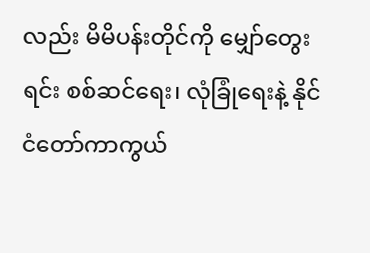လည်း မိမိပန်းတိုင်ကို မျှော်တွေးရင်း စစ်ဆင်ရေး၊ လုံခြုံရေးနဲ့ နိုင်ငံတော်ကာကွယ်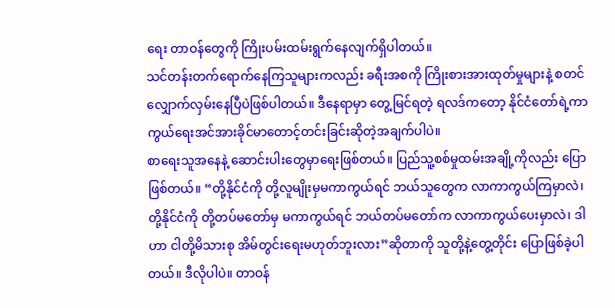ရေး တာဝန်တွေကို ကြိုးပမ်းထမ်းရွက်နေလျက်ရှိပါတယ်။
သင်တန်းတက်ရောက်နေကြသူများကလည်း ခရီးအစကို ကြိုးစားအားထုတ်မှုများနဲ့ စတင်လျှောက်လှမ်းနေပြီပဲဖြစ်ပါတယ်။ ဒီနေရာမှာ တွေ့မြင်ရတဲ့ ရလဒ်ကတော့ နိုင်ငံတော်ရဲ့ကာကွယ်ရေးအင်အားခိုင်မာတောင့်တင်းခြင်းဆိုတဲ့အချက်ပါပဲ။
စာရေးသူအနေနဲ့ ဆောင်းပါးတွေမှာရေးဖြစ်တယ်။ ပြည်သူ့စစ်မှုထမ်းအချို့ကိုလည်း ပြောဖြစ်တယ်။ “တို့နိုင်ငံကို တို့လူမျိုးမှမကာကွယ်ရင် ဘယ်သူတွေက လာကာကွယ်ကြမှာလဲ၊ တို့နိုင်ငံကို တို့တပ်မတော်မှ မကာကွယ်ရင် ဘယ်တပ်မတော်က လာကာကွယ်ပေးမှာလဲ၊ ဒါဟာ ငါတို့မိသားစု အိမ်တွင်းရေးမဟုတ်ဘူးလား”ဆိုတာကို သူတို့နဲ့တွေ့တိုင်း ပြောဖြစ်ခဲ့ပါတယ်။ ဒီလိုပါပဲ။ တာဝန်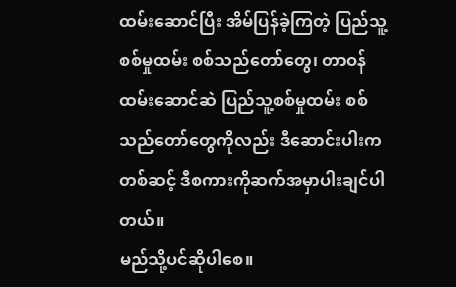ထမ်းဆောင်ပြီး အိမ်ပြန်ခဲ့ကြတဲ့ ပြည်သူ့စစ်မှုထမ်း စစ်သည်တော်တွေ၊ တာဝန်ထမ်းဆောင်ဆဲ ပြည်သူ့စစ်မှုထမ်း စစ်သည်တော်တွေကိုလည်း ဒီဆောင်းပါးကတစ်ဆင့် ဒီစကားကိုဆက်အမှာပါးချင်ပါတယ်။
မည်သို့ပင်ဆိုပါစေ။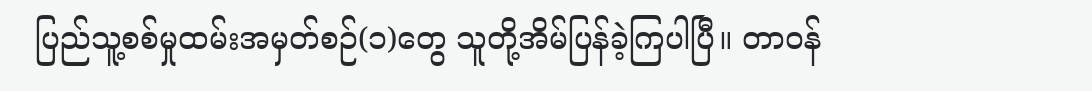ပြည်သူ့စစ်မှုထမ်းအမှတ်စဉ်(၁)တွေ သူတို့အိမ်ပြန်ခဲ့ကြပါပြီ။ တာဝန်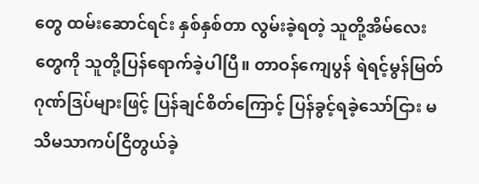တွေ ထမ်းဆောင်ရင်း နှစ်နှစ်တာ လွမ်းခဲ့ရတဲ့ သူတို့အိမ်လေးတွေကို သူတို့ပြန်ရောက်ခဲ့ပါပြီ။ တာဝန်ကျေပွန် ရဲရင့်မွန်မြတ် ဂုဏ်ဒြပ်များဖြင့် ပြန်ချင်စိတ်ကြောင့် ပြန်ခွင့်ရခဲ့သော်ငြား မသိမသာကပ်ငြိတွယ်ခဲ့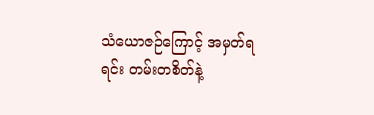သံယောဇဉ်ကြောင့် အမှတ်ရရင်း တမ်းတစိတ်နဲ့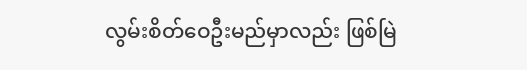လွမ်းစိတ်ဝေဦးမည်မှာလည်း ဖြစ်မြဲ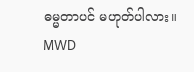ဓမ္မတာပင် မဟုတ်ပါလား။
MWD